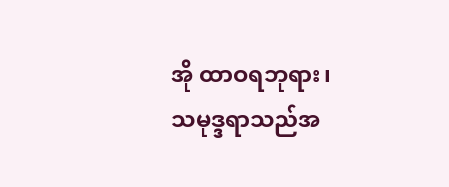အို ထာဝရဘုရား၊ သမုဒ္ဒရာသည်အ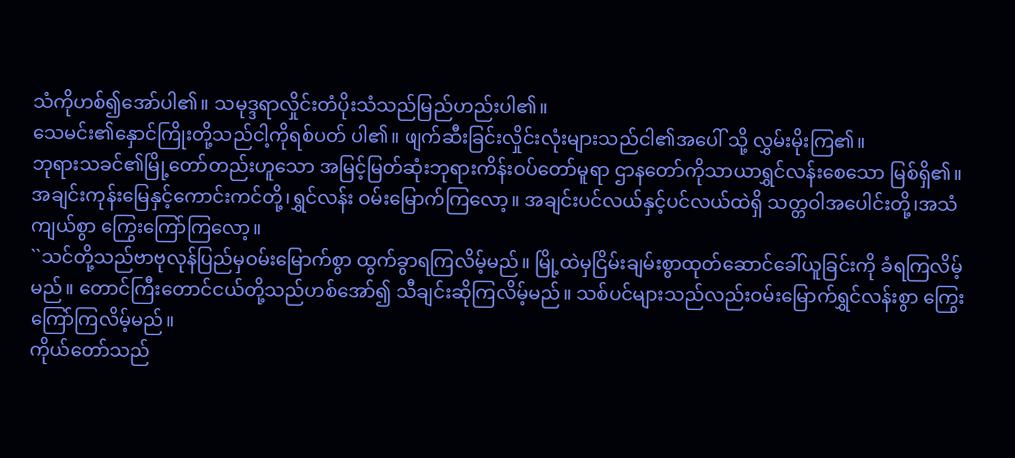သံကိုဟစ်၍အော်ပါ၏။ သမုဒ္ဒရာလှိုင်းတံပိုးသံသည်မြည်ဟည်းပါ၏။
သေမင်း၏နှောင်ကြိုးတို့သည်ငါ့ကိုရစ်ပတ် ပါ၏။ ဖျက်ဆီးခြင်းလှိုင်းလုံးများသည်ငါ၏အပေါ် သို့ လွှမ်းမိုးကြ၏။
ဘုရားသခင်၏မြို့တော်တည်းဟူသော အမြင့်မြတ်ဆုံးဘုရားကိန်းဝပ်တော်မူရာ ဌာနတော်ကိုသာယာရွှင်လန်းစေသော မြစ်ရှိ၏။
အချင်းကုန်းမြေနှင့်ကောင်းကင်တို့၊ရွှင်လန်း ဝမ်းမြောက်ကြလော့။ အချင်းပင်လယ်နှင့်ပင်လယ်ထဲရှိ သတ္တဝါအပေါင်းတို့၊အသံကျယ်စွာ ကြွေးကြော်ကြလော့။
``သင်တို့သည်ဗာဗုလုန်ပြည်မှဝမ်းမြောက်စွာ ထွက်ခွာရကြလိမ့်မည်။ မြို့ထဲမှငြိမ်းချမ်းစွာထုတ်ဆောင်ခေါ်ယူခြင်းကို ခံရကြလိမ့်မည်။ တောင်ကြီးတောင်ငယ်တို့သည်ဟစ်အော်၍ သီချင်းဆိုကြလိမ့်မည်။ သစ်ပင်များသည်လည်းဝမ်းမြောက်ရွှင်လန်းစွာ ကြွေးကြော်ကြလိမ့်မည်။
ကိုယ်တော်သည်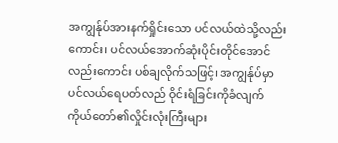အကျွန်ုပ်အားနက်ရှိုင်းသော ပင်လယ်ထဲသို့လည်းကောင်း၊ ပင်လယ်အောက်ဆုံးပိုင်းတိုင်အောင်လည်းကောင်း ပစ်ချလိုက်သဖြင့်၊ အကျွန်ုပ်မှာပင်လယ်ရေပတ်လည် ဝိုင်းရံခြင်းကိုခံလျက် ကိုယ်တော်၏လှိုင်းလုံးကြီးများ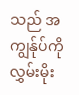သည် အကျွန်ုပ်ကိုလွှမ်းမိုး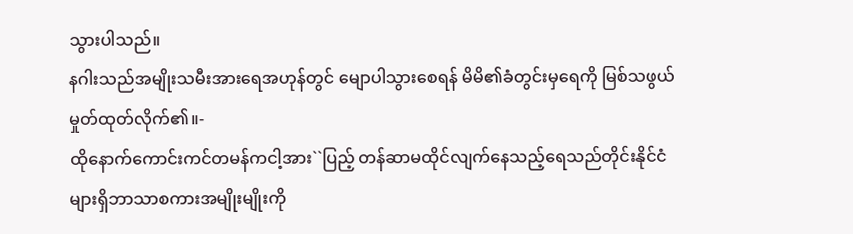သွားပါသည်။
နဂါးသည်အမျိုးသမီးအားရေအဟုန်တွင် မျောပါသွားစေရန် မိမိ၏ခံတွင်းမှရေကို မြစ်သဖွယ်မှုတ်ထုတ်လိုက်၏။-
ထိုနောက်ကောင်းကင်တမန်ကငါ့အား``ပြည့် တန်ဆာမထိုင်လျက်နေသည့်ရေသည်တိုင်းနိုင်ငံ များရှိဘာသာစကားအမျိုးမျိုးကို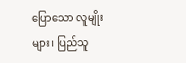ပြောသော လူမျိုးများ၊ ပြည်သူ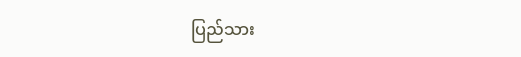ပြည်သား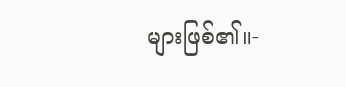များဖြစ်၏။-